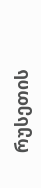რუსეთის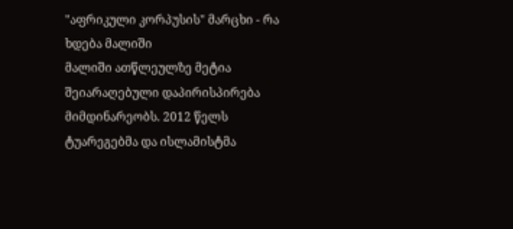"აფრიკული კორპუსის" მარცხი - რა ხდება მალიში
მალიში ათწლეულზე მეტია შეიარაღებული დაპირისპირება მიმდინარეობს. 2012 წელს ტუარეგებმა და ისლამისტმა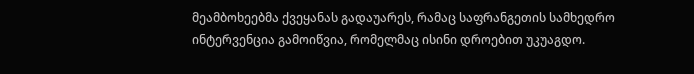მეამბოხეებმა ქვეყანას გადაუარეს, რამაც საფრანგეთის სამხედრო ინტერვენცია გამოიწვია, რომელმაც ისინი დროებით უკუაგდო.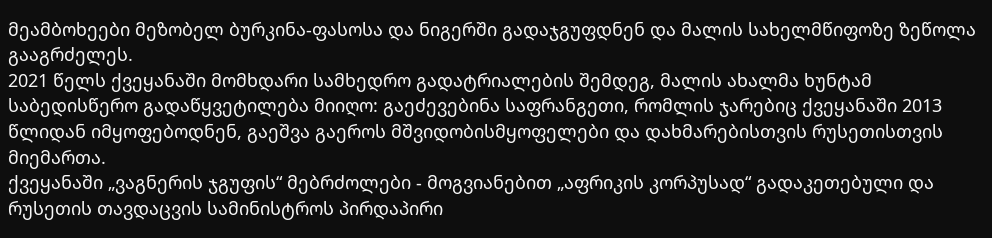მეამბოხეები მეზობელ ბურკინა-ფასოსა და ნიგერში გადაჯგუფდნენ და მალის სახელმწიფოზე ზეწოლა გააგრძელეს.
2021 წელს ქვეყანაში მომხდარი სამხედრო გადატრიალების შემდეგ, მალის ახალმა ხუნტამ საბედისწერო გადაწყვეტილება მიიღო: გაეძევებინა საფრანგეთი, რომლის ჯარებიც ქვეყანაში 2013 წლიდან იმყოფებოდნენ, გაეშვა გაეროს მშვიდობისმყოფელები და დახმარებისთვის რუსეთისთვის მიემართა.
ქვეყანაში „ვაგნერის ჯგუფის“ მებრძოლები - მოგვიანებით „აფრიკის კორპუსად“ გადაკეთებული და რუსეთის თავდაცვის სამინისტროს პირდაპირი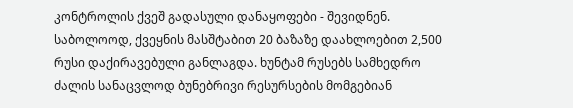კონტროლის ქვეშ გადასული დანაყოფები - შევიდნენ.
საბოლოოდ, ქვეყნის მასშტაბით 20 ბაზაზე დაახლოებით 2,500 რუსი დაქირავებული განლაგდა. ხუნტამ რუსებს სამხედრო ძალის სანაცვლოდ ბუნებრივი რესურსების მომგებიან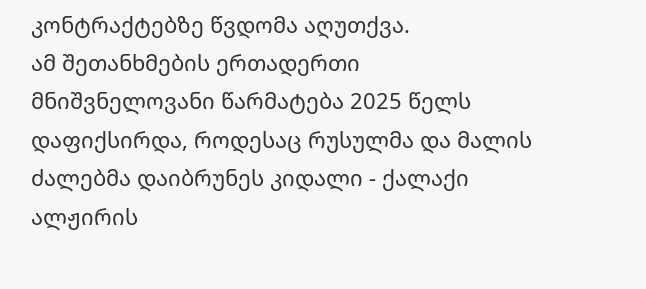კონტრაქტებზე წვდომა აღუთქვა.
ამ შეთანხმების ერთადერთი მნიშვნელოვანი წარმატება 2025 წელს დაფიქსირდა, როდესაც რუსულმა და მალის ძალებმა დაიბრუნეს კიდალი - ქალაქი ალჟირის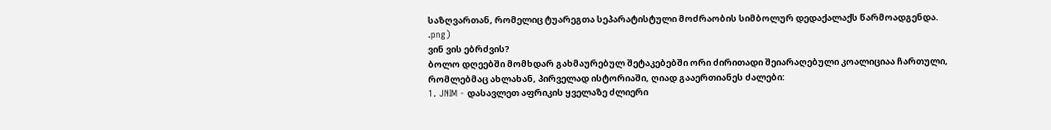საზღვართან, რომელიც ტუარეგთა სეპარატისტული მოძრაობის სიმბოლურ დედაქალაქს წარმოადგენდა.
.png)
ვინ ვის ებრძვის?
ბოლო დღეებში მომხდარ გახმაურებულ შეტაკებებში ორი ძირითადი შეიარაღებული კოალიციაა ჩართული, რომლებმაც ახლახან, პირველად ისტორიაში, ღიად გააერთიანეს ძალები:
1. JNIM - დასავლეთ აფრიკის ყველაზე ძლიერი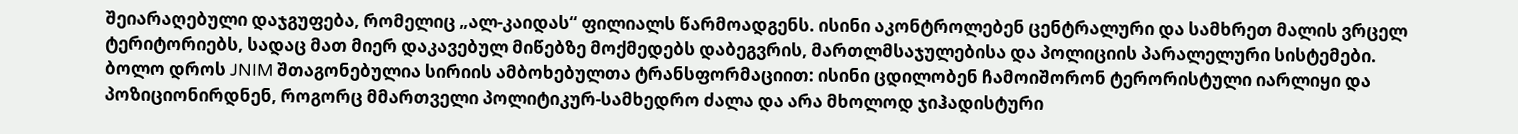შეიარაღებული დაჯგუფება, რომელიც „ალ-კაიდას“ ფილიალს წარმოადგენს. ისინი აკონტროლებენ ცენტრალური და სამხრეთ მალის ვრცელ ტერიტორიებს, სადაც მათ მიერ დაკავებულ მიწებზე მოქმედებს დაბეგვრის, მართლმსაჯულებისა და პოლიციის პარალელური სისტემები.
ბოლო დროს JNIM შთაგონებულია სირიის ამბოხებულთა ტრანსფორმაციით: ისინი ცდილობენ ჩამოიშორონ ტერორისტული იარლიყი და პოზიციონირდნენ, როგორც მმართველი პოლიტიკურ-სამხედრო ძალა და არა მხოლოდ ჯიჰადისტური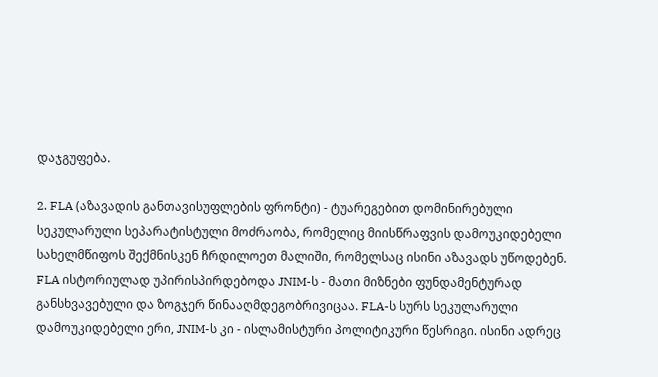დაჯგუფება.

2. FLA (აზავადის განთავისუფლების ფრონტი) - ტუარეგებით დომინირებული სეკულარული სეპარატისტული მოძრაობა, რომელიც მიისწრაფვის დამოუკიდებელი სახელმწიფოს შექმნისკენ ჩრდილოეთ მალიში, რომელსაც ისინი აზავადს უწოდებენ.
FLA ისტორიულად უპირისპირდებოდა JNIM-ს - მათი მიზნები ფუნდამენტურად განსხვავებული და ზოგჯერ წინააღმდეგობრივიცაა. FLA-ს სურს სეკულარული დამოუკიდებელი ერი, JNIM-ს კი - ისლამისტური პოლიტიკური წესრიგი. ისინი ადრეც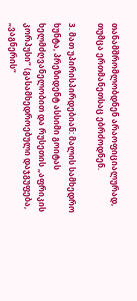თანამშრომლობდნენ არაოფიციალურად, თუმცა ერთმანეთსაც ებრძოდნენ.

3. მათ უპირისპირდებიან: მალის სამხედრო ხუნტა, პრეზიდენტ ასსიმი გოიტას ხელმძღვანელობით და რუსეთის „აფრიკის კორპუსი“ (გასამხედროებული დაჯგუფება, „ვაგნერის“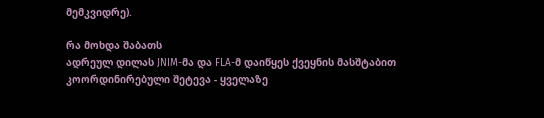მემკვიდრე).

რა მოხდა შაბათს
ადრეულ დილას JNIM-მა და FLA-მ დაიწყეს ქვეყნის მასშტაბით კოორდინირებული შეტევა - ყველაზე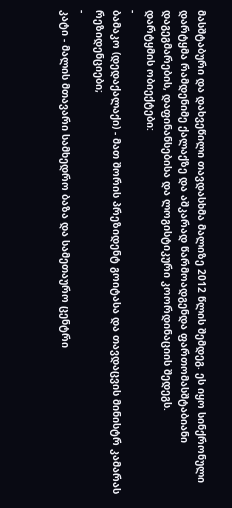მასშტაბური და დახვეწილი თავდასხმა მალიზე 2012 წლის შემდეგ. ეს იყო სინქრონული დარტყმა რამდენიმე ქალაქზე და აშკარად წარმოადგენდა ფართომასშტაბიანი დაგეგმარების, დაფინანსებისა და ლოგისტიკური კოორდინაციის შედეგს.
დარტყმის ობიექტები:
-
ბამაკო (დედაქალაქი) - მათ შორის პრეზიდენტ გოიტასა და თავდაცვის მინისტრ კამარას რეზიდენციები;
-
კატი - მალის მთავარი სამხედრო ბაზა და სამეთაურო ცენტრი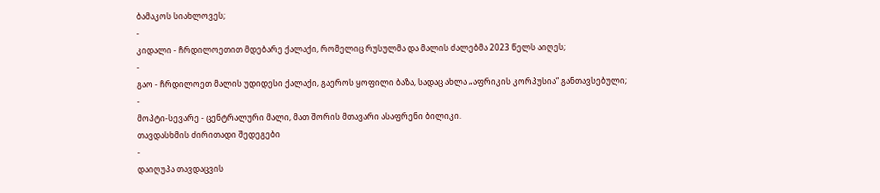ბამაკოს სიახლოვეს;
-
კიდალი - ჩრდილოეთით მდებარე ქალაქი, რომელიც რუსულმა და მალის ძალებმა 2023 წელს აიღეს;
-
გაო - ჩრდილოეთ მალის უდიდესი ქალაქი, გაეროს ყოფილი ბაზა, სადაც ახლა „აფრიკის კორპუსია“ განთავსებული;
-
მოპტი-სევარე - ცენტრალური მალი, მათ შორის მთავარი ასაფრენი ბილიკი.
თავდასხმის ძირითადი შედეგები
-
დაიღუპა თავდაცვის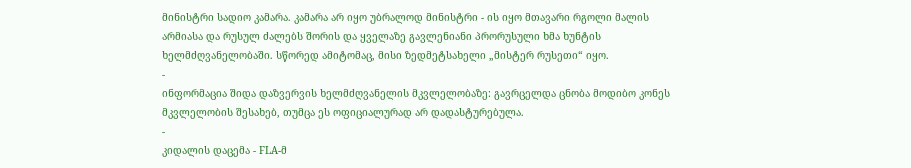მინისტრი სადიო კამარა. კამარა არ იყო უბრალოდ მინისტრი - ის იყო მთავარი რგოლი მალის არმიასა და რუსულ ძალებს შორის და ყველაზე გავლენიანი პრორუსული ხმა ხუნტის ხელმძღვანელობაში. სწორედ ამიტომაც, მისი ზედმეტსახელი „მისტერ რუსეთი“ იყო.
-
ინფორმაცია შიდა დაზვერვის ხელმძღვანელის მკვლელობაზე: გავრცელდა ცნობა მოდიბო კონეს მკვლელობის შესახებ, თუმცა ეს ოფიციალურად არ დადასტურებულა.
-
კიდალის დაცემა - FLA-მ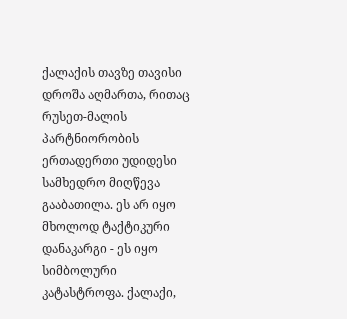ქალაქის თავზე თავისი დროშა აღმართა, რითაც რუსეთ-მალის პარტნიორობის ერთადერთი უდიდესი სამხედრო მიღწევა გააბათილა. ეს არ იყო მხოლოდ ტაქტიკური დანაკარგი - ეს იყო სიმბოლური კატასტროფა. ქალაქი,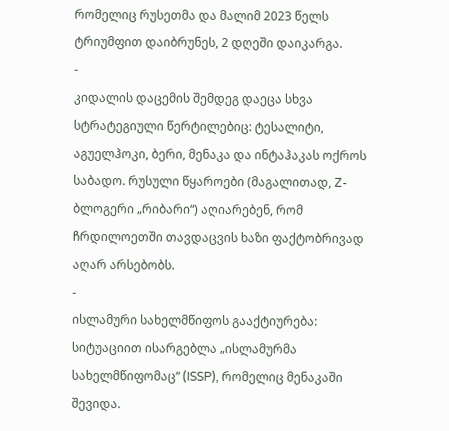რომელიც რუსეთმა და მალიმ 2023 წელს ტრიუმფით დაიბრუნეს, 2 დღეში დაიკარგა.
-
კიდალის დაცემის შემდეგ დაეცა სხვა სტრატეგიული წერტილებიც: ტესალიტი, აგუელჰოკი, ბერი, მენაკა და ინტაჰაკას ოქროს საბადო. რუსული წყაროები (მაგალითად, Z-ბლოგერი „რიბარი“) აღიარებენ, რომ ჩრდილოეთში თავდაცვის ხაზი ფაქტობრივად აღარ არსებობს.
-
ისლამური სახელმწიფოს გააქტიურება: სიტუაციით ისარგებლა „ისლამურმა სახელმწიფომაც“ (ISSP), რომელიც მენაკაში შევიდა.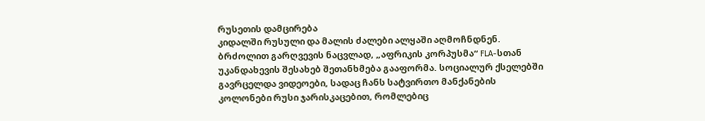რუსეთის დამცირება
კიდალში რუსული და მალის ძალები ალყაში აღმოჩნდნენ. ბრძოლით გარღვევის ნაცვლად, „აფრიკის კორპუსმა“ FLA-სთან უკანდახევის შესახებ შეთანხმება გააფორმა. სოციალურ ქსელებში გავრცელდა ვიდეოები, სადაც ჩანს სატვირთო მანქანების კოლონები რუსი ჯარისკაცებით, რომლებიც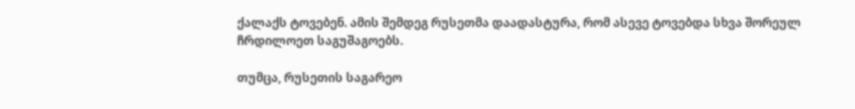ქალაქს ტოვებენ. ამის შემდეგ რუსეთმა დაადასტურა, რომ ასევე ტოვებდა სხვა შორეულ ჩრდილოეთ საგუშაგოებს.

თუმცა, რუსეთის საგარეო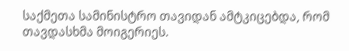საქმეთა სამინისტრო თავიდან ამტკიცებდა, რომ თავდასხმა მოიგერიეს.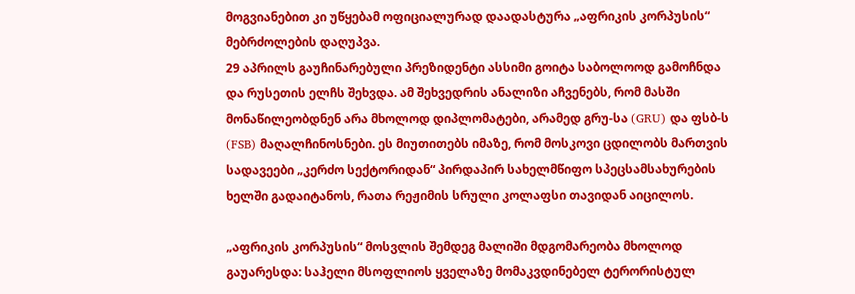მოგვიანებით კი უწყებამ ოფიციალურად დაადასტურა „აფრიკის კორპუსის“ მებრძოლების დაღუპვა.
29 აპრილს გაუჩინარებული პრეზიდენტი ასსიმი გოიტა საბოლოოდ გამოჩნდა და რუსეთის ელჩს შეხვდა. ამ შეხვედრის ანალიზი აჩვენებს, რომ მასში მონაწილეობდნენ არა მხოლოდ დიპლომატები, არამედ გრუ-სა (GRU) და ფსბ-ს (FSB) მაღალჩინოსნები. ეს მიუთითებს იმაზე, რომ მოსკოვი ცდილობს მართვის სადავეები „კერძო სექტორიდან“ პირდაპირ სახელმწიფო სპეცსამსახურების ხელში გადაიტანოს, რათა რეჟიმის სრული კოლაფსი თავიდან აიცილოს.

„აფრიკის კორპუსის“ მოსვლის შემდეგ მალიში მდგომარეობა მხოლოდ გაუარესდა: საჰელი მსოფლიოს ყველაზე მომაკვდინებელ ტერორისტულ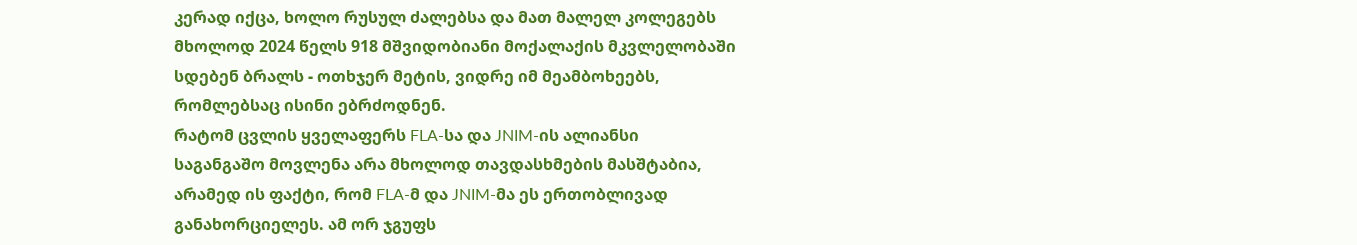კერად იქცა, ხოლო რუსულ ძალებსა და მათ მალელ კოლეგებს მხოლოდ 2024 წელს 918 მშვიდობიანი მოქალაქის მკვლელობაში სდებენ ბრალს - ოთხჯერ მეტის, ვიდრე იმ მეამბოხეებს, რომლებსაც ისინი ებრძოდნენ.
რატომ ცვლის ყველაფერს FLA-სა და JNIM-ის ალიანსი
საგანგაშო მოვლენა არა მხოლოდ თავდასხმების მასშტაბია, არამედ ის ფაქტი, რომ FLA-მ და JNIM-მა ეს ერთობლივად განახორციელეს. ამ ორ ჯგუფს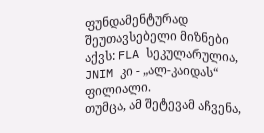ფუნდამენტურად შეუთავსებელი მიზნები აქვს: FLA სეკულარულია, JNIM კი - „ალ-კაიდას“ ფილიალი.
თუმცა, ამ შეტევამ აჩვენა,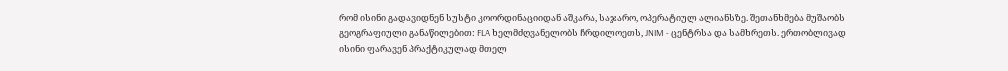რომ ისინი გადავიდნენ სუსტი კოორდინაციიდან აშკარა, საჯარო, ოპერატიულ ალიანსზე. შეთანხმება მუშაობს გეოგრაფიული განაწილებით: FLA ხელმძღვანელობს ჩრდილოეთს, JNIM - ცენტრსა და სამხრეთს. ერთობლივად ისინი ფარავენ პრაქტიკულად მთელ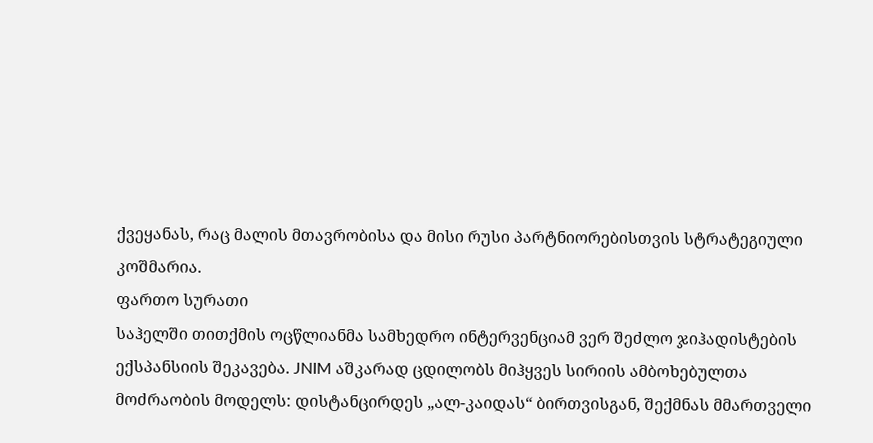ქვეყანას, რაც მალის მთავრობისა და მისი რუსი პარტნიორებისთვის სტრატეგიული კოშმარია.
ფართო სურათი
საჰელში თითქმის ოცწლიანმა სამხედრო ინტერვენციამ ვერ შეძლო ჯიჰადისტების ექსპანსიის შეკავება. JNIM აშკარად ცდილობს მიჰყვეს სირიის ამბოხებულთა მოძრაობის მოდელს: დისტანცირდეს „ალ-კაიდას“ ბირთვისგან, შექმნას მმართველი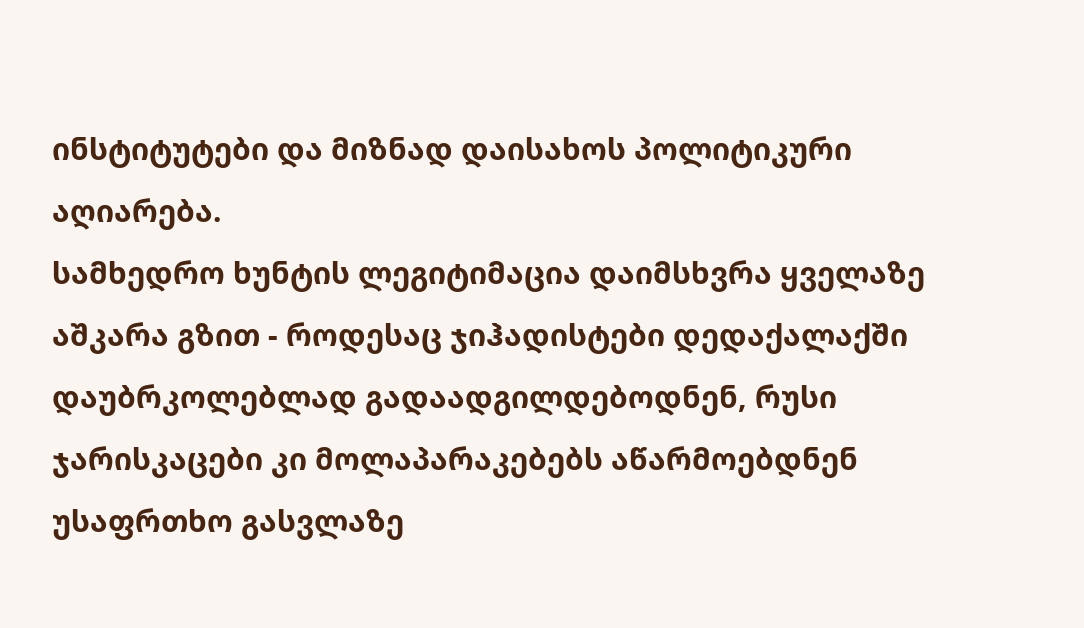ინსტიტუტები და მიზნად დაისახოს პოლიტიკური აღიარება.
სამხედრო ხუნტის ლეგიტიმაცია დაიმსხვრა ყველაზე აშკარა გზით - როდესაც ჯიჰადისტები დედაქალაქში დაუბრკოლებლად გადაადგილდებოდნენ, რუსი ჯარისკაცები კი მოლაპარაკებებს აწარმოებდნენ უსაფრთხო გასვლაზე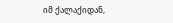იმ ქალაქიდან,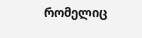რომელიც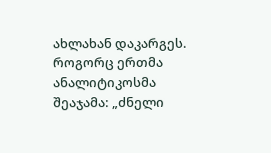ახლახან დაკარგეს. როგორც ერთმა ანალიტიკოსმა შეაჯამა: „ძნელი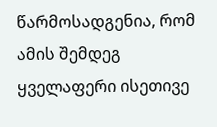წარმოსადგენია, რომ ამის შემდეგ ყველაფერი ისეთივე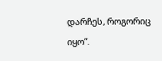დარჩეს, როგორიც იყო“.